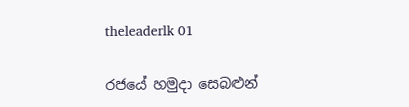theleaderlk 01

රජයේ හමුදා සෙබළුන්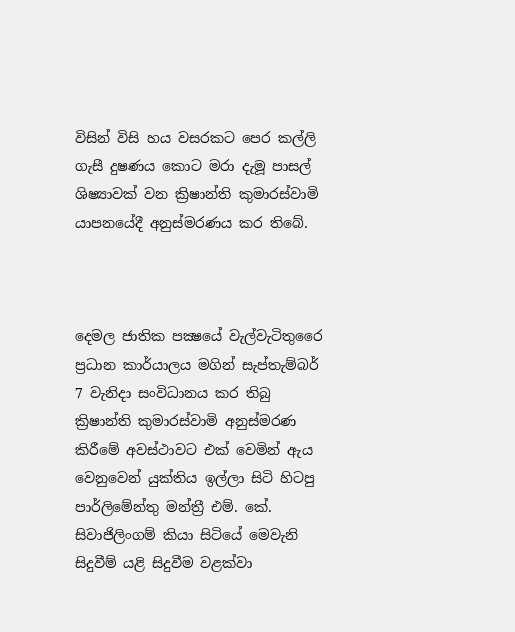විසින් විසි හය වසරකට පෙර කල්ලි ගැසී දුෂණය කොට මරා දැමූ පාසල් ශිෂ්‍යාවක් වන ක්‍රිෂාන්ති කුමාරස්වාමි යාපනයේදී අනුස්මරණය කර තිබේ.



දෙමල ජාතික පක්‍ෂයේ වැල්වැටිතුරෛ ප්‍රධාන කාර්යාලය මගින් සැප්තැම්බර් 7 වැනිදා සංවිධානය කර තිබු ක්‍රිෂාන්ති කුමාරස්වාමි අනුස්මරණ  කිරීමේ අවස්ථාවට එක් වෙමින් ඇය වෙනුවෙන් යුක්තිය ඉල්ලා සිටි හිටපු පාර්ලිමේන්තු මන්ත්‍රී එම්. කේ. සිවාජිලිංගම් කියා සිටියේ මෙවැනි සිදුවීම් යළි සිදුවීම වළක්වා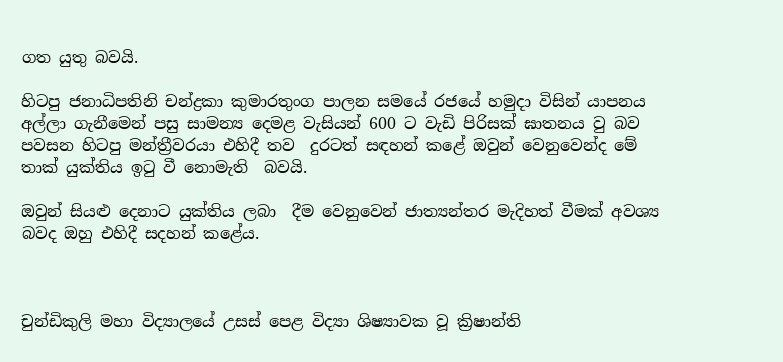ගත යුතු බවයි.

හිටපු ජනාධිපතිනි චන්ද්‍රකා කුමාරතුංග පාලන සමයේ රජයේ හමුදා විසින් යාපනය අල්ලා ගැනීමෙන් පසු සාමන්‍ය දෙමළ වැසියන් 600 ට වැඩි පිරිසක් ඝාතනය වු බව පවසන හිටපු මන්ත්‍රීවරයා එහිදී තව  දුරටත් සඳහන් කළේ ඔවුන් වෙනුවෙන්ද මේ තාක් යුක්තිය ඉටු වී නොමැති  බවයි.

ඔවුන් සියළු දෙනාට යුක්තිය ලබා  දීම වෙනුවෙන් ජාත්‍යන්තර මැදිහත් වීමක් අවශ්‍ය බවද ඔහු එහිදී සදහන් කළේය.



චුන්ඩිකුලි මහා විද්‍යාලයේ උසස් පෙළ විද්‍යා ශිෂ්‍යාවක වූ ක්‍රිෂාන්ති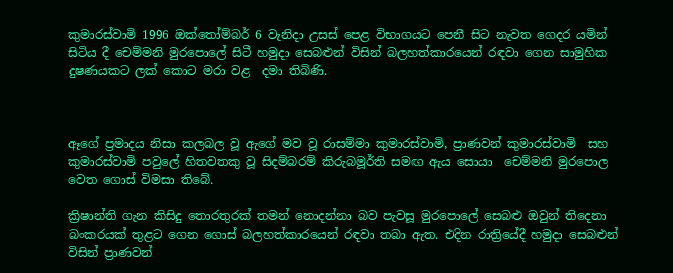කුමාරස්වාමි 1996 ඔක්තෝම්බර් 6 වැනිදා උසස් පෙළ විභාගයට පෙනී සිට නැවත ගෙදර යමින් සිටිය දී චෙම්මනි මුරපොලේ සිටී හමුදා සෙබළුන් විසින් බලහත්කාරයෙන් රඳවා ගෙන සාමුහික දුෂණයකට ලක් කොට මරා වළ  දමා තිබිණි.



ඈගේ ප්‍රමාදය නිසා කලබල වූ ඇගේ මව වූ රාසම්මා කුමාරස්වාමි, ප්‍රාණවන් කුමාරස්වාමි  සහ කුමාරස්වාමි පවුලේ හිතවතකු වූ සිදම්බරම් කිරුබමූර්ති සමඟ ඇය සොයා  චෙම්මනි මුරපොල වෙත ගොස් විමසා තිබේ.

ක්‍රිෂාන්ති ගැන කිසිදු තොරතුරක් තමන් නොදන්නා බව පැවසූ මුරපොලේ සෙබළු ඔවුන් තිදෙනා බංකරයක් තුළට ගෙන ගොස් බලහත්කාරයෙන් රඳවා තබා ඇත. එදින රාත්‍රියේදී හමුදා සෙබළුන් විසින් ප්‍රාණවන්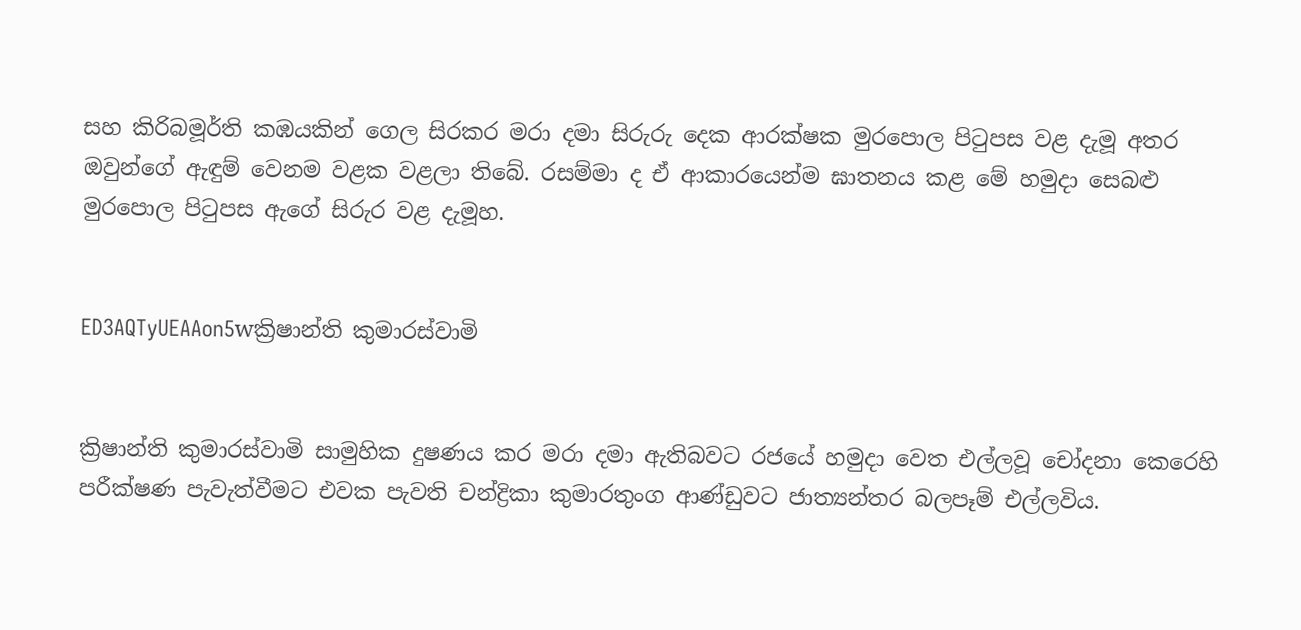සහ කිරිබමූර්ති කඹයකින් ගෙල සිරකර මරා දමා සිරුරු දෙක ආරක්ෂක මුරපොල පිටුපස වළ දැමූ අතර ඔවුන්ගේ ඇඳුම් වෙනම වළක වළලා තිබේ. රසම්මා ද ඒ ආකාරයෙන්ම ඝාතනය කළ මේ හමුදා සෙබළු මුරපොල පිටුපස ඇගේ සිරුර වළ දැමූහ.


ED3AQTyUEAAon5wක්‍රිෂාන්ති කුමාරස්වාමි


ක්‍රිෂාන්ති කුමාරස්වාමි සාමුහික දුෂණය කර මරා දමා ඇතිබවට රජයේ හමුදා වෙත එල්ලවූ චෝදනා කෙරෙහි පරීක්ෂණ පැවැත්වීමට එවක පැවති චන්ද්‍රිකා කුමාරතුංග ආණ්ඩුවට ජාත්‍යන්තර බලපෑම් එල්ලවිය.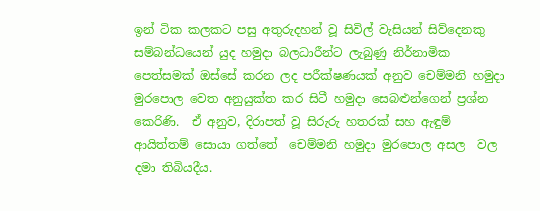ඉන් ටික කලකට පසු අතුරුදහන් වූ සිවිල් වැසියන් සිව්දෙනකු සම්බන්ධයෙන් යුද හමුදා බලධාරීන්ට ලැබුණු නිර්නාමික පෙත්සමක් ඔස්සේ කරන ලද පරීක්ෂණයක් අනුව චෙම්මනි හමුදා  මුරපොල වෙත අනුයුක්ත කර සිටී හමුදා සෙබළුන්ගෙන් ප්‍රශ්න කෙරිණි.  ඒ අනුව, දිරාපත් වූ සිරුරු හතරක් සහ ඇඳුම් ආයිත්තම් සොයා ගත්තේ  චෙම්මනි හමුදා මුරපොල අසල  වල දමා තිබියදීය.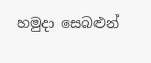හමුදා සෙබළුන්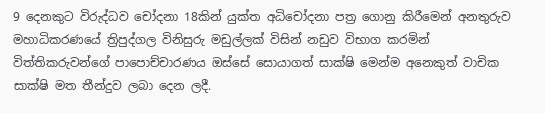9 දෙනකුට විරුද්ධව චෝදනා 18කින් යුක්ත අධිචෝදනා පත්‍ර ගොනු කිරීමෙන් අනතුරුව මහාධිකරණයේ ත්‍රිපුද්ගල විනිසුරු මඩුල්ලක් විසින් නඩුව විභාග කරමින් විත්තිකරුවන්ගේ පාපොච්චාරණය ඔස්සේ සොයාගත් සාක්ෂි මෙන්ම අනෙකුත් වාචික සාක්ෂි මත තීන්දුව ලබා දෙන ලදී.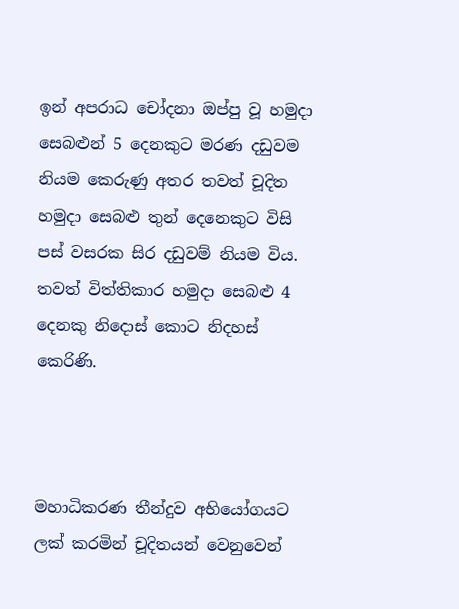ඉන් අපරාධ චෝදනා ඔප්පු වූ හමුදා සෙබළුන් 5 දෙනකුට මරණ දඩුවම නියම කෙරුණු අතර තවත් චූදිත හමුදා සෙබළු තුන් දෙනෙකුට විසි පස් වසරක සිර දඩුවම් නියම විය. තවත් විත්තිකාර හමුදා සෙබළු 4 දෙනකු නිදොස් කොට නිදහස් කෙරිණි.



මහාධිකරණ තීන්දුව අභියෝගයට ලක් කරමින් චූදිතයන් වෙනුවෙන්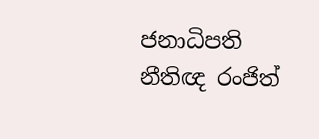ජනාධිපති නීතිඥ රංජිත්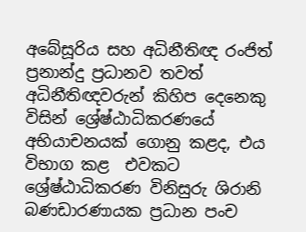අබේසූරිය සහ අධිනීතිඥ රංජිත් ප්‍රනාන්දු ප්‍රධානව තවත් අධිනීතිඥවරුන් කිහිප දෙනෙකු විසින් ශ්‍රේෂ්ඨාධිකරණයේ අභියාචනයක් ගොනු කළද, එය විභාග කළ  එවකට ශ්‍රේෂ්ඨාධිකරණ විනිසුරු ශිරානි බණඩාරණායක ප්‍රධාන පංච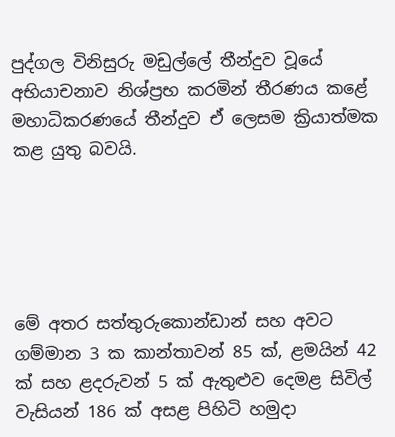පුද්ගල විනිසුරු මඩුල්ලේ තීන්දුව වූයේ අභියාචනාව නිශ්ප්‍රභ කරමින් තීරණය කළේ මහාධිකරණයේ තීන්දුව ඒ ලෙසම ක්‍රියාත්මක කළ යුතු බවයි.





මේ අතර සත්තුරුකොන්ඩාන් සහ අවට ගම්මාන 3 ක කාන්තාවන් 85 ක්, ළමයින් 42 ක් සහ ළදරුවන් 5 ක් ඇතුළුව දෙමළ සිවිල් වැසියන් 186 ක් අසළ පිහිටි හමුදා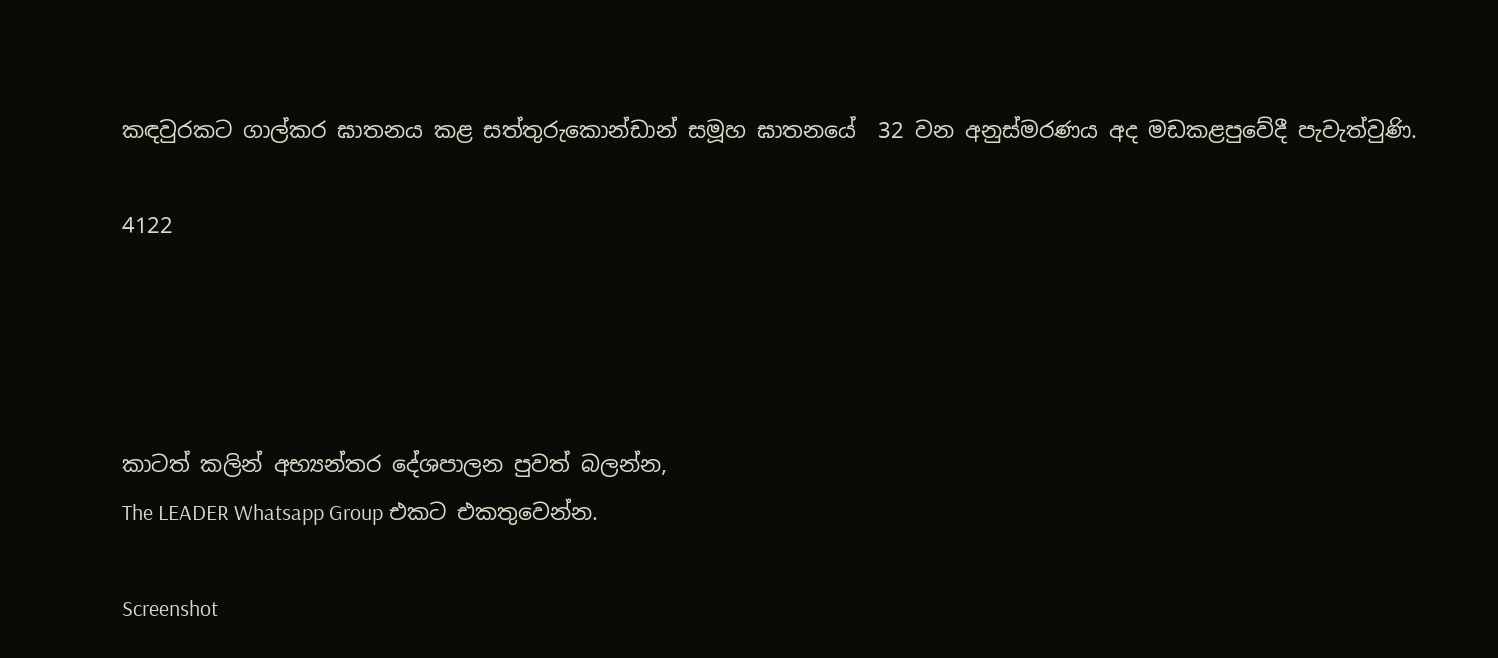කඳවුරකට ගාල්කර ඝාතනය කළ සත්තුරුකොන්ඩාන් සමූහ ඝාතනයේ  32 වන අනුස්මරණය අද මඩකළපුවේදී පැවැත්වුණි.

4122




කාටත් කලින් අභ්‍යන්තර දේශපාලන පුවත් බලන්න,
The LEADER Whatsapp Group එකට එකතුවෙන්න.

Screenshot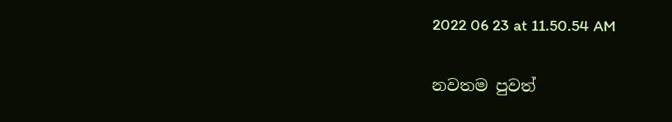2022 06 23 at 11.50.54 AM

නවතම පුවත්